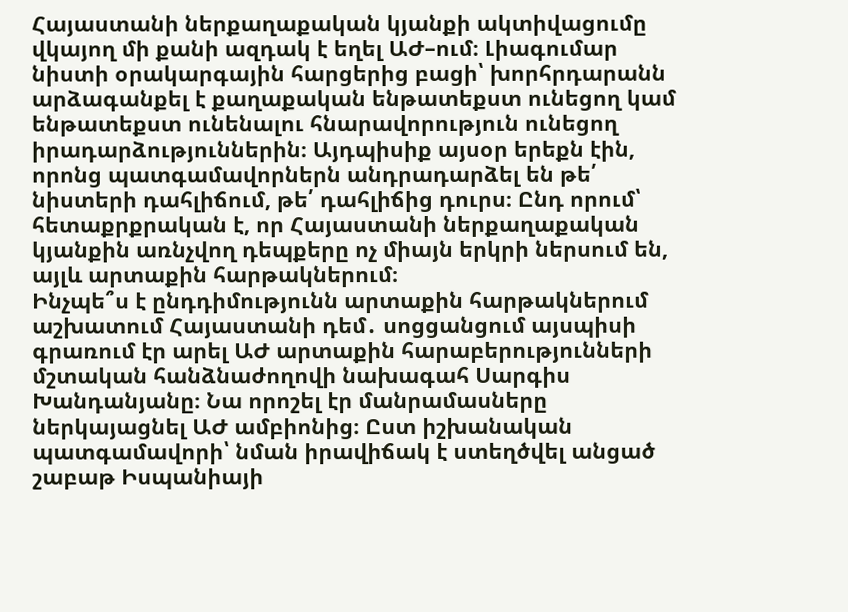Հայաստանի ներքաղաքական կյանքի ակտիվացումը վկայող մի քանի ազդակ է եղել ԱԺ–ում։ Լիագումար նիստի օրակարգային հարցերից բացի՝ խորհրդարանն արձագանքել է քաղաքական ենթատեքստ ունեցող կամ ենթատեքստ ունենալու հնարավորություն ունեցող իրադարձություններին։ Այդպիսիք այսօր երեքն էին, որոնց պատգամավորներն անդրադարձել են թե՛ նիստերի դահլիճում, թե՛ դահլիճից դուրս։ Ընդ որում՝ հետաքրքրական է, որ Հայաստանի ներքաղաքական կյանքին առնչվող դեպքերը ոչ միայն երկրի ներսում են, այլև արտաքին հարթակներում։
Ինչպե՞ս է ընդդիմությունն արտաքին հարթակներում աշխատում Հայաստանի դեմ․ սոցցանցում այսպիսի գրառում էր արել ԱԺ արտաքին հարաբերությունների մշտական հանձնաժողովի նախագահ Սարգիս Խանդանյանը։ Նա որոշել էր մանրամասները ներկայացնել ԱԺ ամբիոնից։ Ըստ իշխանական պատգամավորի՝ նման իրավիճակ է ստեղծվել անցած շաբաթ Իսպանիայի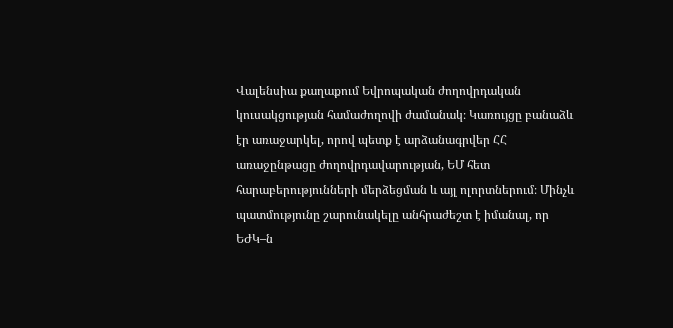Վալենսիա քաղաքում Եվրոպական ժողովրդական կուսակցության համաժողովի ժամանակ։ Կառույցը բանաձև էր առաջարկել, որով պետք է արձանագրվեր ՀՀ առաջընթացը ժողովրդավարության, ԵՄ հետ հարաբերությունների մերձեցման և այլ ոլորտներում։ Մինչև պատմությունը շարունակելը անհրաժեշտ է իմանալ, որ ԵԺԿ–ն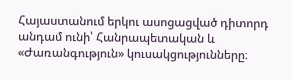Հայաստանում երկու ասոցացված դիտորդ անդամ ունի՝ Հանրապետական և «Ժառանգություն» կուսակցությունները։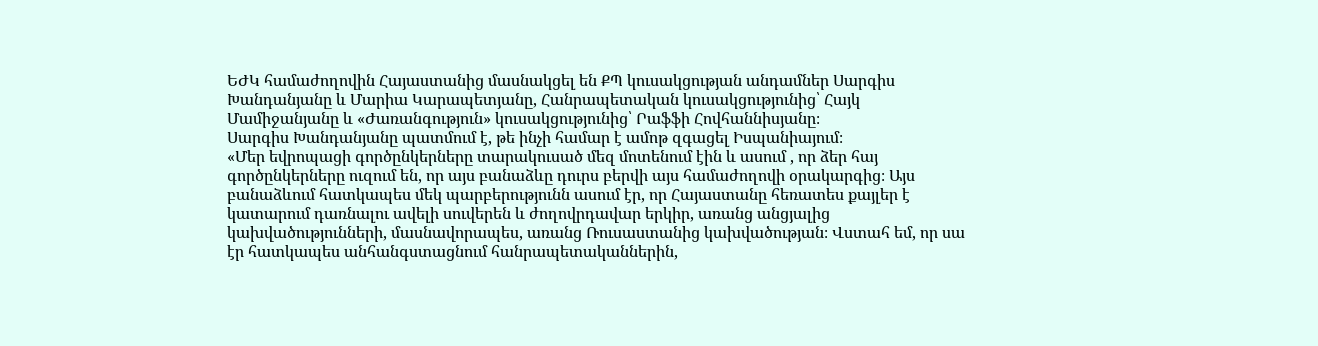ԵԺԿ համաժողովին Հայաստանից մասնակցել են ՔՊ կուսակցության անդամներ Սարգիս Խանդանյանը և Մարիա Կարապետյանը, Հանրապետական կուսակցությունից՝ Հայկ Մամիջանյանը և «Ժառանգություն» կուսակցությունից՝ Րաֆֆի Հովհաննիսյանը։
Սարգիս Խանդանյանը պատմում է, թե ինչի համար է ամոթ զգացել Իսպանիայում։
«Մեր եվրոպացի գործընկերները տարակուսած մեզ մոտենում էին և ասում , որ ձեր հայ գործընկերները ուզում են, որ այս բանաձևը դուրս բերվի այս համաժողովի օրակարգից։ Այս բանաձևում հատկապես մեկ պարբերությունն ասում էր, որ Հայաստանը հեռատես քայլեր է կատարում դառնալու ավելի սուվերեն և ժողովրդավար երկիր, առանց անցյալից կախվածությունների, մասնավորապես, առանց Ռուսաստանից կախվածության։ Վստահ եմ, որ սա էր հատկապես անհանգստացնում հանրապետականներին,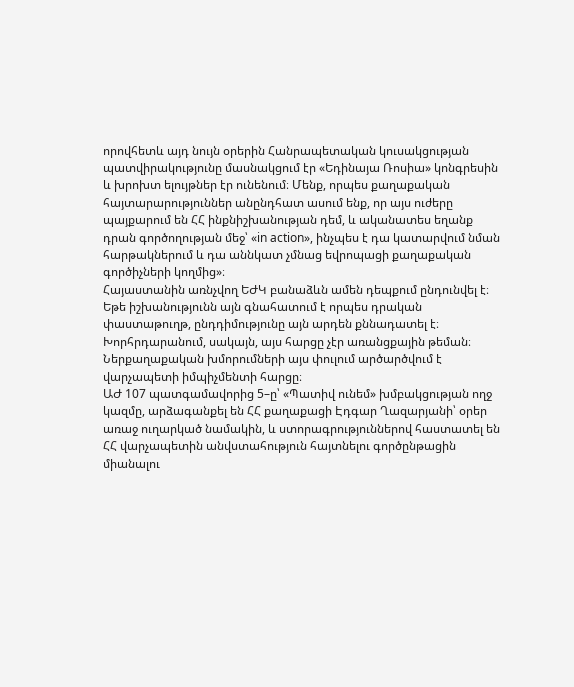որովհետև այդ նույն օրերին Հանրապետական կուսակցության պատվիրակությունը մասնակցում էր «Եդինայա Ռոսիա» կոնգրեսին և խրոխտ ելույթներ էր ունենում։ Մենք, որպես քաղաքական հայտարարություններ անընդհատ ասում ենք, որ այս ուժերը պայքարում են ՀՀ ինքնիշխանության դեմ, և ականատես եղանք դրան գործողության մեջ՝ «in action», ինչպես է դա կատարվում նման հարթակներում և դա աննկատ չմնաց եվրոպացի քաղաքական գործիչների կողմից»։
Հայաստանին առնչվող ԵԺԿ բանաձևն ամեն դեպքում ընդունվել է։ Եթե իշխանությունն այն գնահատում է որպես դրական փաստաթուղթ, ընդդիմությունը այն արդեն քննադատել է։
Խորհրդարանում, սակայն, այս հարցը չէր առանցքային թեման։ Ներքաղաքական խմորումների այս փուլում արծարծվում է վարչապետի իմպիչմենտի հարցը։
ԱԺ 107 պատգամավորից 5–ը՝ «Պատիվ ունեմ» խմբակցության ողջ կազմը, արձագանքել են ՀՀ քաղաքացի Էդգար Ղազարյանի՝ օրեր առաջ ուղարկած նամակին, և ստորագրություններով հաստատել են ՀՀ վարչապետին անվստահություն հայտնելու գործընթացին միանալու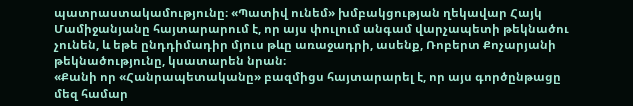պատրաստակամությունը։ «Պատիվ ունեմ» խմբակցության ղեկավար Հայկ Մամիջանյանը հայտարարում է, որ այս փուլում անգամ վարչապետի թեկնածու չունեն, և եթե ընդդիմադիր մյուս թևը առաջադրի, ասենք, Ռոբերտ Քոչարյանի թեկնածությունը, կսատարեն նրան։
«Քանի որ «Հանրապետականը» բազմիցս հայտարարել է, որ այս գործընթացը մեզ համար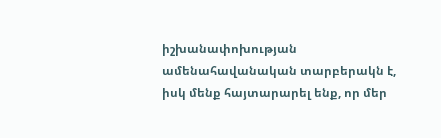իշխանափոխության ամենահավանական տարբերակն է, իսկ մենք հայտարարել ենք, որ մեր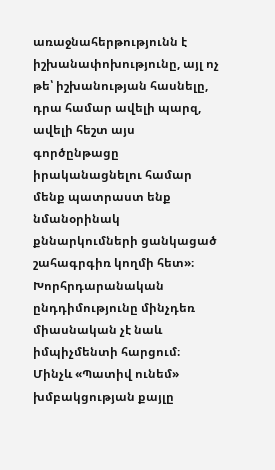առաջնահերթությունն է իշխանափոխությունը, այլ ոչ թե՝ իշխանության հասնելը, դրա համար ավելի պարզ, ավելի հեշտ այս գործընթացը իրականացնելու համար մենք պատրաստ ենք նմանօրինակ քննարկումների ցանկացած շահագրգիռ կողմի հետ»։
Խորհրդարանական ընդդիմությունը մինչդեռ միասնական չէ նաև իմպիչմենտի հարցում։ Մինչև «Պատիվ ունեմ» խմբակցության քայլը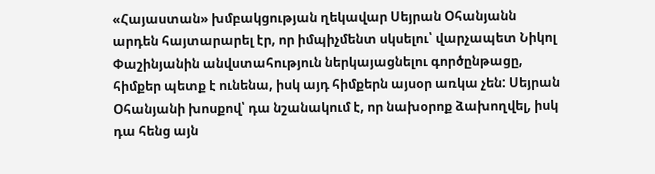«Հայաստան» խմբակցության ղեկավար Սեյրան Օհանյանն արդեն հայտարարել էր, որ իմպիչմենտ սկսելու՝ վարչապետ Նիկոլ Փաշինյանին անվստահություն ներկայացնելու գործընթացը, հիմքեր պետք է ունենա, իսկ այդ հիմքերն այսօր առկա չեն: Սեյրան Օհանյանի խոսքով՝ դա նշանակում է, որ նախօրոք ձախողվել, իսկ դա հենց այն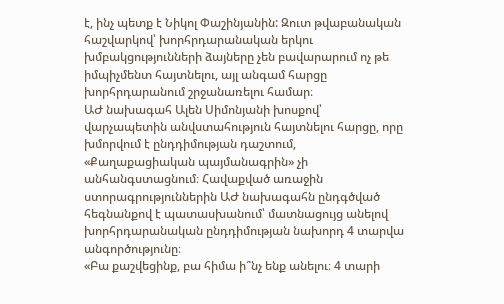է, ինչ պետք է Նիկոլ Փաշինյանին: Զուտ թվաբանական հաշվարկով՝ խորհրդարանական երկու խմբակցությունների ձայները չեն բավարարում ոչ թե իմպիչմենտ հայտնելու, այլ անգամ հարցը խորհրդարանում շրջանառելու համար։
ԱԺ նախագահ Ալեն Սիմոնյանի խոսքով՝ վարչապետին անվստահություն հայտնելու հարցը, որը խմորվում է ընդդիմության դաշտում, «Քաղաքացիական պայմանագրին» չի անհանգստացնում։ Հավաքված առաջին ստորագրություններին ԱԺ նախագահն ընդգծված հեգնանքով է պատասխանում՝ մատնացույց անելով խորհրդարանական ընդդիմության նախորդ 4 տարվա անգործությունը։
«Բա քաշվեցինք, բա հիմա ի՞նչ ենք անելու։ 4 տարի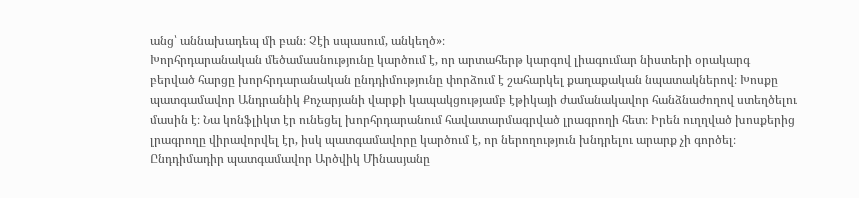անց՝ աննախադեպ մի բան։ Չէի սպասում, անկեղծ»։
Խորհրդարանական մեծամասնությունը կարծում է, որ արտահերթ կարգով լիագումար նիստերի օրակարգ բերված հարցը խորհրդարանական ընդդիմությունը փորձում է շահարկել քաղաքական նպատակներով։ Խոսքը պատգամավոր Անդրանիկ Քոչարյանի վարքի կապակցությամբ էթիկայի ժամանակավոր հանձնաժողով ստեղծելու մասին է։ Նա կոնֆլիկտ էր ունեցել խորհրդարանում հավատարմագրված լրագրողի հետ։ Իրեն ուղղված խոսքերից լրագրողը վիրավորվել էր, իսկ պատգամավորը կարծում է, որ ներողություն խնդրելու արարք չի գործել։ Ընդդիմադիր պատգամավոր Արծվիկ Մինասյանը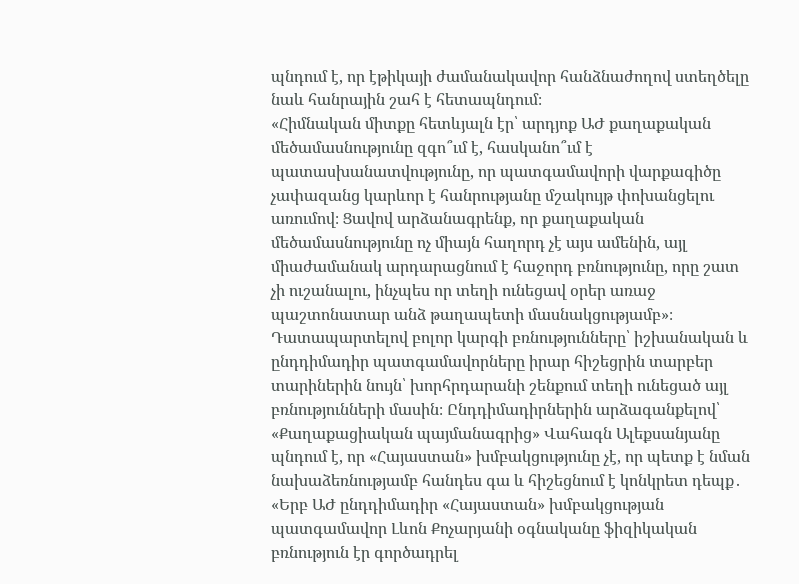պնդում է, որ էթիկայի ժամանակավոր հանձնաժողով ստեղծելը նաև հանրային շահ է հետապնդում։
«Հիմնական միտքը հետևյալն էր՝ արդյոք ԱԺ քաղաքական մեծամասնությունը զգո՞ւմ է, հասկանո՞ւմ է պատասխանատվությունը, որ պատգամավորի վարքագիծը չափազանց կարևոր է հանրությանը մշակույթ փոխանցելու առումով։ Ցավով արձանագրենք, որ քաղաքական մեծամասնությունը ոչ միայն հաղորդ չէ այս ամենին, այլ միաժամանակ արդարացնում է հաջորդ բռնությունը, որը շատ չի ուշանալու, ինչպես որ տեղի ունեցավ օրեր առաջ պաշտոնատար անձ թաղապետի մասնակցությամբ»։
Դատապարտելով բոլոր կարգի բռնությունները՝ իշխանական և ընդդիմադիր պատգամավորները իրար հիշեցրին տարբեր տարիներին նույն՝ խորհրդարանի շենքում տեղի ունեցած այլ բռնությունների մասին։ Ընդդիմադիրներին արձագանքելով՝ «Քաղաքացիական պայմանագրից» Վահագն Ալեքսանյանը պնդում է, որ «Հայաստան» խմբակցությունը չէ, որ պետք է նման նախաձեռնությամբ հանդես գա և հիշեցնում է կոնկրետ դեպք․
«Երբ ԱԺ ընդդիմադիր «Հայաստան» խմբակցության պատգամավոր Լևոն Քոչարյանի օգնականը ֆիզիկական բռնություն էր գործադրել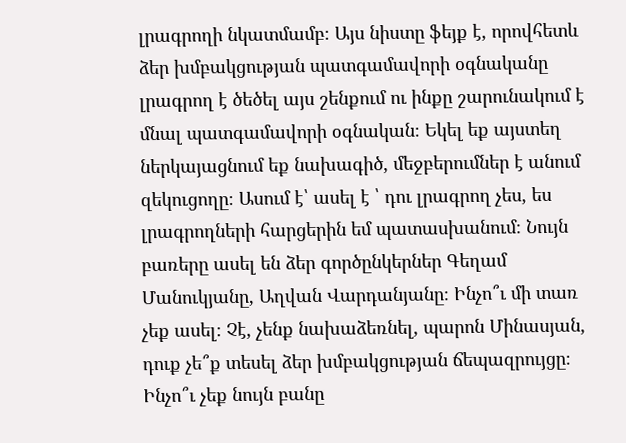լրագրողի նկատմամբ։ Այս նիստը ֆեյք է, որովհետև ձեր խմբակցության պատգամավորի օգնականը լրագրող է ծեծել այս շենքում ու ինքը շարունակում է մնալ պատգամավորի օգնական։ Եկել եք այստեղ ներկայացնում եք նախագիծ, մեջբերումներ է անում զեկուցողը։ Ասում է՝ ասել է ՝ դու լրագրող չես, ես լրագրողների հարցերին եմ պատասխանում։ Նույն բառերը ասել են ձեր գործընկերներ Գեղամ Մանուկյանը, Աղվան Վարդանյանը։ Ինչո՞ւ մի տառ չեք ասել։ Չէ, չենք նախաձեռնել, պարոն Մինասյան, դուք չե՞ք տեսել ձեր խմբակցության ճեպազրույցը։ Ինչո՞ւ չեք նույն բանը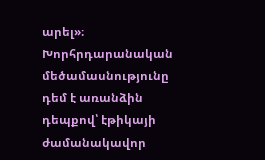արել»։
Խորհրդարանական մեծամասնությունը դեմ է առանձին դեպքով՝ էթիկայի ժամանակավոր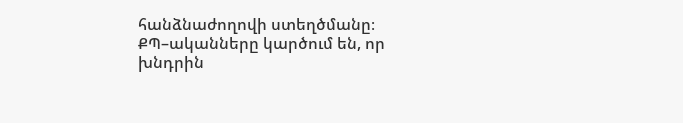հանձնաժողովի ստեղծմանը։ ՔՊ–ականները կարծում են, որ խնդրին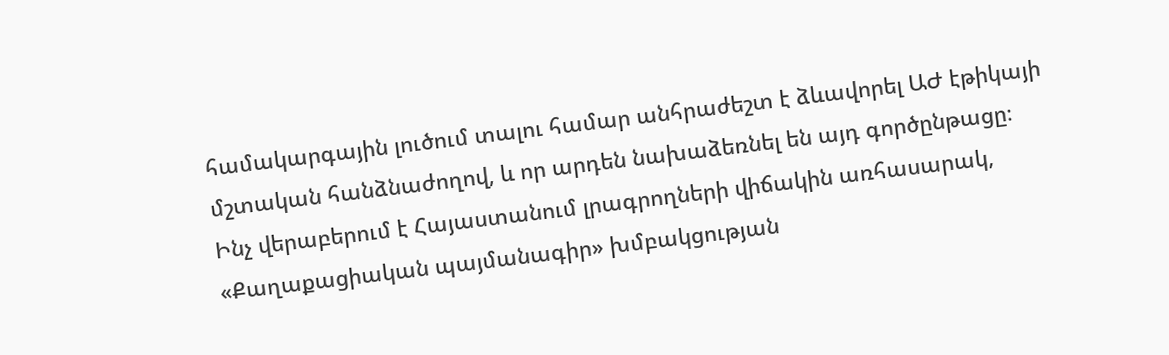համակարգային լուծում տալու համար անհրաժեշտ է ձևավորել ԱԺ էթիկայի մշտական հանձնաժողով, և որ արդեն նախաձեռնել են այդ գործընթացը։
Ինչ վերաբերում է Հայաստանում լրագրողների վիճակին առհասարակ, «Քաղաքացիական պայմանագիր» խմբակցության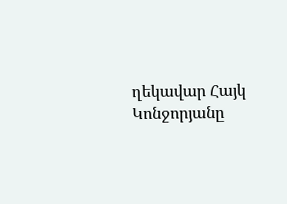ղեկավար Հայկ Կոնջորյանը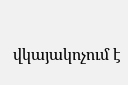վկայակոչում է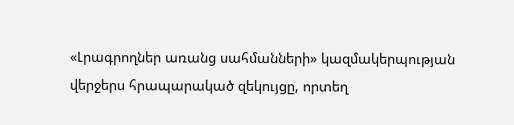«Լրագրողներ առանց սահմանների» կազմակերպության վերջերս հրապարակած զեկույցը, որտեղ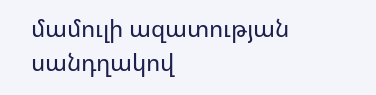մամուլի ազատության սանդղակով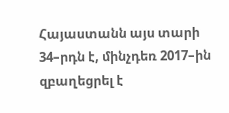Հայաստանն այս տարի 34–րդն է, մինչդեռ 2017–ին զբաղեցրել է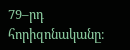79–րդ հորիզոնականը։